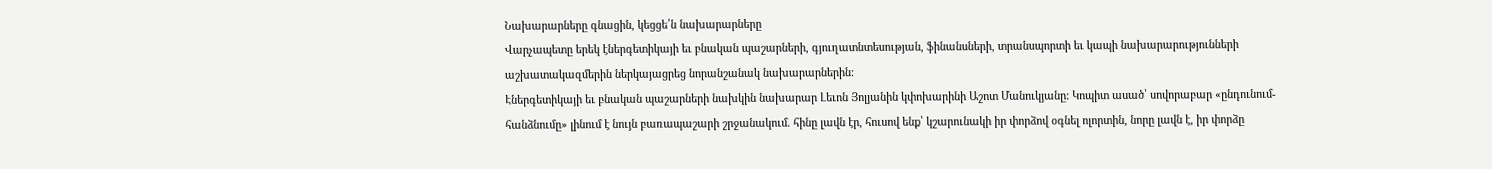Նախարարները գնացին, կեցցե՛ն նախարարները
Վարչապետը երեկ էներգետիկայի եւ բնական պաշարների, գյուղատնտեսության, ֆինանսների, տրանսպորտի եւ կապի նախարարությունների աշխատակազմերին ներկայացրեց նորանշանակ նախարարներին:
Էներգետիկայի եւ բնական պաշարների նախկին նախարար Լեւոն Յոլյանին կփոխարինի Աշոտ Մանուկյանը: Կոպիտ ասած՝ սովորաբար «ընդունում-հանձնումը» լինում է նույն բառապաշարի շրջանակում. հինը լավն էր, հուսով ենք՝ կշարունակի իր փորձով օգնել ոլորտին, նորը լավն է, իր փորձը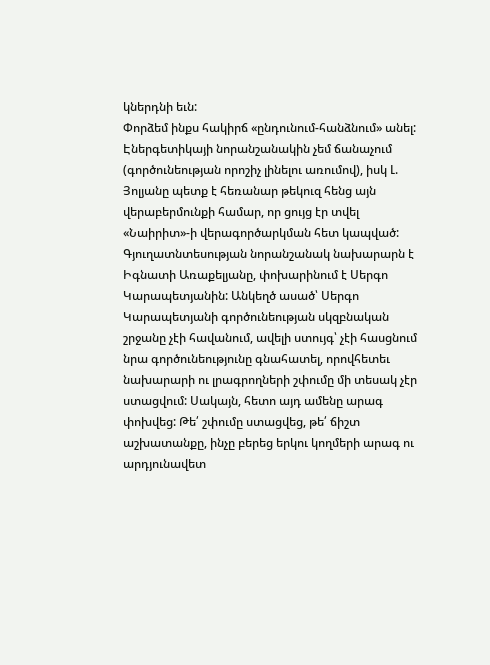կներդնի եւն:
Փորձեմ ինքս հակիրճ «ընդունում-հանձնում» անել:
Էներգետիկայի նորանշանակին չեմ ճանաչում (գործունեության որոշիչ լինելու առումով), իսկ Լ. Յոլյանը պետք է հեռանար թեկուզ հենց այն վերաբերմունքի համար, որ ցույց էր տվել «Նաիրիտ»-ի վերագործարկման հետ կապված:
Գյուղատնտեսության նորանշանակ նախարարն է Իգնատի Առաքելյանը, փոխարինում է Սերգո Կարապետյանին: Անկեղծ ասած՝ Սերգո Կարապետյանի գործունեության սկզբնական շրջանը չէի հավանում, ավելի ստույգ՝ չէի հասցնում նրա գործունեությունը գնահատել, որովհետեւ նախարարի ու լրագրողների շփումը մի տեսակ չէր ստացվում: Սակայն, հետո այդ ամենը արագ փոխվեց: Թե՛ շփումը ստացվեց, թե՛ ճիշտ աշխատանքը, ինչը բերեց երկու կողմերի արագ ու արդյունավետ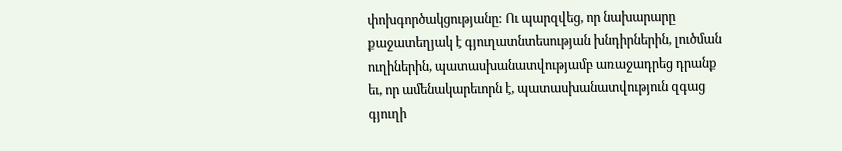փոխգործակցությանը: Ու պարզվեց, որ նախարարը քաջատեղյակ է գյուղատնտեսության խնդիրներին, լուծման ուղիներին, պատասխանատվությամբ առաջադրեց դրանք եւ, որ ամենակարեւորն է, պատասխանատվություն զգաց գյուղի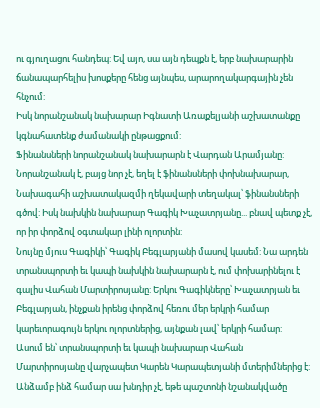ու գյուղացու հանդեպ: Եվ այո, սա այն դեպքն է, երբ նախարարին ճանապարհելիս խոսքերը հենց այնպես, արարողակարգային չեն հնչում:
Իսկ նորանշանակ նախարար Իգնատի Առաքելյանի աշխատանքը կգնահատենք ժամանակի ընթացքում:
Ֆինանսների նորանշանակ նախարարն է Վարդան Արամյանը: Նորանշանակ է, բայց նոր չէ, եղել է ֆինանսների փոխնախարար, Նախագահի աշխատակազմի ղեկավարի տեղակալ՝ ֆինանսների գծով: Իսկ նախկին նախարար Գագիկ Խաչատրյանը... բնավ պետք չէ, որ իր փորձով օգտակար լինի ոլորտին:
Նույնը մյուս Գագիկի՝ Գագիկ Բեգլարյանի մասով կասեմ: Նա արդեն տրանսպորտի եւ կապի նախկին նախարարն է, ում փոխարինելու է գալիս Վահան Մարտիրոսյանը: Երկու Գագիկները՝ Խաչատրյան եւ Բեգլարյան, ինչքան իրենց փորձով հեռու մեր երկրի համար կարեւորագույն երկու ոլորտներից, այնքան լավ՝ երկրի համար:
Ասում են՝ տրանսպորտի եւ կապի նախարար Վահան Մարտիրոսյանը վարչապետ Կարեն Կարապետյանի մտերիմներից է: Անձամբ ինձ համար սա խնդիր չէ, եթե պաշտոնի նշանակվածը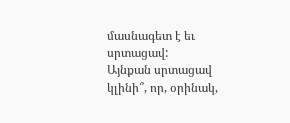մասնագետ է եւ սրտացավ:
Այնքան սրտացավ կլինի՞, որ, օրինակ,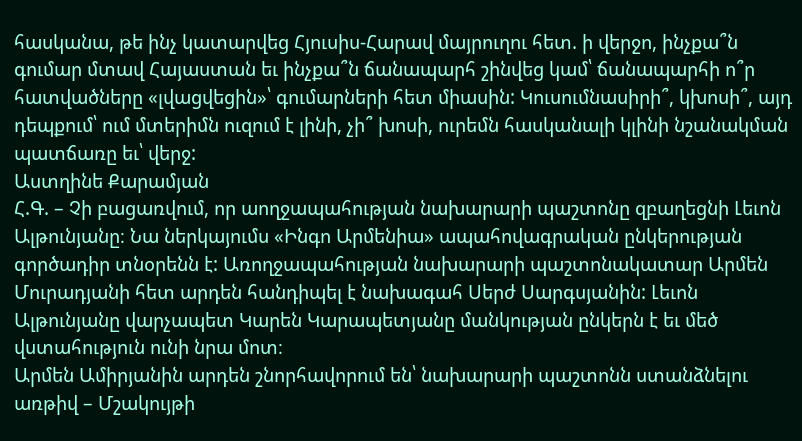հասկանա, թե ինչ կատարվեց Հյուսիս-Հարավ մայրուղու հետ. ի վերջո, ինչքա՞ն գումար մտավ Հայաստան եւ ինչքա՞ն ճանապարհ շինվեց կամ՝ ճանապարհի ո՞ր հատվածները «լվացվեցին»՝ գումարների հետ միասին: Կուսումնասիրի՞, կխոսի՞, այդ դեպքում՝ ում մտերիմն ուզում է լինի, չի՞ խոսի, ուրեմն հասկանալի կլինի նշանակման պատճառը եւ՝ վերջ:
Աստղինե Քարամյան
Հ.Գ. – Չի բացառվում, որ աողջապահության նախարարի պաշտոնը զբաղեցնի Լեւոն Ալթունյանը։ Նա ներկայումս «Ինգո Արմենիա» ապահովագրական ընկերության գործադիր տնօրենն է: Առողջապահության նախարարի պաշտոնակատար Արմեն Մուրադյանի հետ արդեն հանդիպել է նախագահ Սերժ Սարգսյանին: Լեւոն Ալթունյանը վարչապետ Կարեն Կարապետյանը մանկության ընկերն է եւ մեծ վստահություն ունի նրա մոտ։
Արմեն Ամիրյանին արդեն շնորհավորում են՝ նախարարի պաշտոնն ստանձնելու առթիվ – Մշակույթի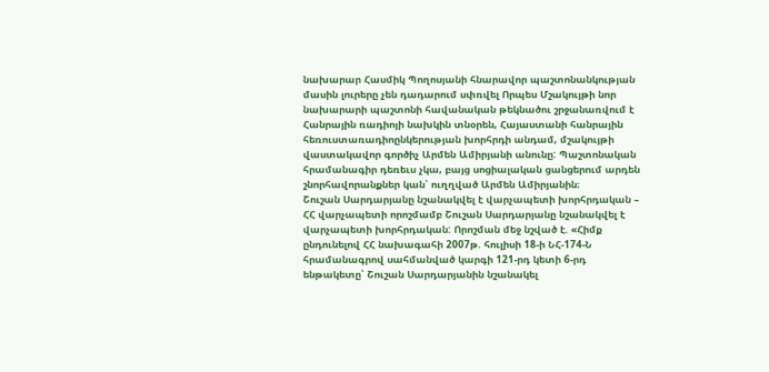նախարար Հասմիկ Պողոսյանի հնարավոր պաշտոնանկության մասին լուրերը չեն դադարում սփռվել Որպես Մշակույթի նոր նախարարի պաշտոնի հավանական թեկնածու շրջանառվում է Հանրային ռադիոյի նախկին տնօրեն, Հայաստանի հանրային հեռուստառադիոընկերության խորհրդի անդամ, մշակույթի վաստակավոր գործիչ Արմեն Ամիրյանի անունը: Պաշտոնական հրամանագիր դեռեւս չկա, բայց սոցիալական ցանցերում արդեն շնորհավորանքներ կան՝ ուղղված Արմեն Ամիրյանին։
Շուշան Սարդարյանը նշանակվել է վարչապետի խորհրդական – ՀՀ վարչապետի որոշմամբ Շուշան Սարդարյանը նշանակվել է վարչապետի խորհրդական: Որոշման մեջ նշված է. «Հիմք ընդունելով ՀՀ նախագահի 2007թ. հուլիսի 18-ի ՆՀ-174-Ն հրամանագրով սահմանված կարգի 121-րդ կետի 6-րդ ենթակետը՝ Շուշան Սարդարյանին նշանակել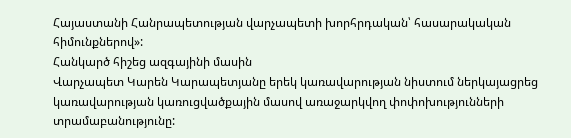Հայաստանի Հանրապետության վարչապետի խորհրդական՝ հասարակական հիմունքներով»:
Հանկարծ հիշեց ազգայինի մասին
Վարչապետ Կարեն Կարապետյանը երեկ կառավարության նիստում ներկայացրեց կառավարության կառուցվածքային մասով առաջարկվող փոփոխությունների տրամաբանությունը: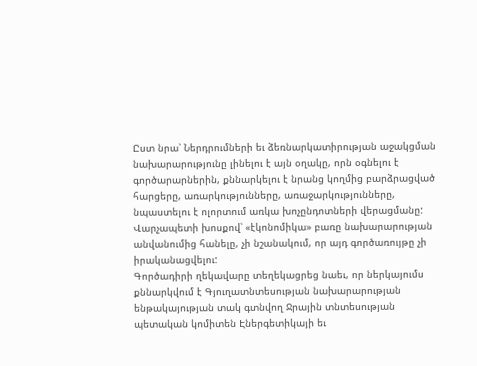Ըստ նրա՝ Ներդրումների եւ ձեռնարկատիրության աջակցման նախարարությունը լինելու է այն օղակը, որն օգնելու է գործարարներին, քննարկելու է նրանց կողմից բարձրացված հարցերը, առարկությունները, առաջարկությունները, նպաստելու է ոլորտում առկա խոչընդոտների վերացմանը: Վարչապետի խոսքով՝ «էկոնոմիկա» բառը նախարարության անվանումից հանելը, չի նշանակում, որ այդ գործառույթը չի իրականացվելու:
Գործադիրի ղեկավարը տեղեկացրեց նաեւ, որ ներկայումս քննարկվում է Գյուղատնտեսության նախարարության ենթակայության տակ գտնվող Ջրային տնտեսության պետական կոմիտեն Էներգետիկայի եւ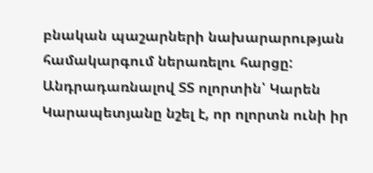բնական պաշարների նախարարության համակարգում ներառելու հարցը:
Անդրադառնալով ՏՏ ոլորտին՝ Կարեն Կարապետյանը նշել է, որ ոլորտն ունի իր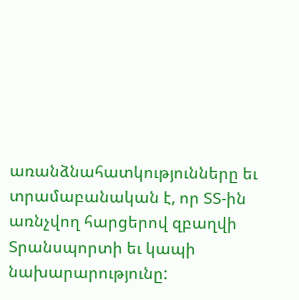առանձնահատկությունները եւ տրամաբանական է, որ ՏՏ-ին առնչվող հարցերով զբաղվի Տրանսպորտի եւ կապի նախարարությունը: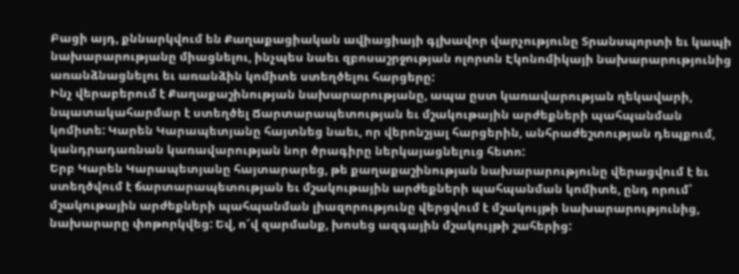Բացի այդ, քննարկվում են Քաղաքացիական ավիացիայի գլխավոր վարչությունը Տրանսպորտի եւ կապի նախարարությանը միացնելու, ինչպես նաեւ զբոսաշրջության ոլորտն Էկոնոմիկայի նախարարությունից առանձնացնելու եւ առանձին կոմիտե ստեղծելու հարցերը:
Ինչ վերաբերում է Քաղաքաշինության նախարարությանը, ապա ըստ կառավարության ղեկավարի, նպատակահարմար է ստեղծել Ճարտարապետության եւ մշակութային արժեքների պահպանման կոմիտե: Կարեն Կարապետյանը հայտնեց նաեւ, որ վերոնշյալ հարցերին, անհրաժեշտության դեպքում, կանդրադառնան կառավարության նոր ծրագիրը ներկայացնելուց հետո:
Երբ Կարեն Կարապետյանը հայտարարեց, թե քաղաքաշինության նախարարությունը վերացվում է եւ ստեղծվում է ճարտարապետության եւ մշակութային արժեքների պահպանման կոմիտե, ընդ որում՝ մշակութային արժեքների պահպանման լիազորությունը վերցվում է մշակույթի նախարարությունից, նախարարը փոթորկվեց: Եվ, ո՜վ զարմանք, խոսեց ազգային մշակույթի շահերից: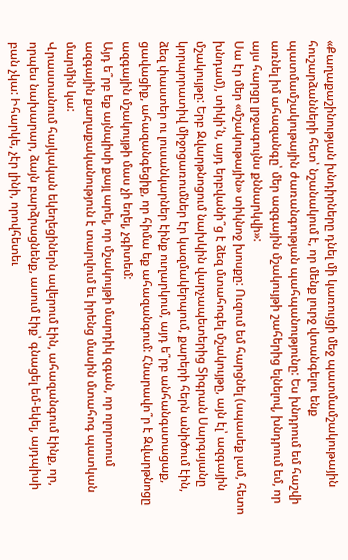«Քաղաքաշինության խնդիրները դնել մի կառույցի մեջ պատմամշակութային հուշարձանների հետ՝ նշանակում է, որ մենք լուրջ վտանգելու ենք պատմամշակութային ժառանգության պահպանությունը: Ես խնդրում եմ հաշվի առնել իմ ահազանգը՝ մեր ազգային մշակույթի շահերից ելնելով, խնդրում եմ, որ այս հարցը լրջագույնս քննարկվի»:
Սա էր մեր «մշակութային» տիկնոջ խոսքը: Ուզում եմ հարցնել (սպասեք լամ, հետո խնդամ), տիկի՛ն, այդ երբվանի՞ց է ձեզ մտահոգել մշակույթը, այն էլ՝ ազգային մշակույթը: Երբ Զվարթնոցում նախկին վարչապետերից Տիգրան Սարգսյանը կորպորատիվ միջոցառումներ էր կազմակերպում, քարերի հերն անիծում էին, ձեզ փաստեր ու լուսանկարներ էինք ուղարկում, այդ ե՞րբ անհանգստացաք, ցավացիք, ահազանգեցիք, որ հիմա եք ահազանգում: Հնարավո՞ր է Զվարթնոցը ազգային մշակույթի մաս չի եղել, չգիտեմ:
Այդ ե՞րբ եք այնպիսի քայլ արել, որ մշակույթի մարդիկ զգան, որ ոլորտում ազգային քաղաքականություն է տարվում եւ իրենց մասին մտահոգ պատկան մարմին կա:
Վրաստանում հայկական եկեղեցիներն ավերում էին, ահազանգում էինք, որ, որպես նախարար, ձայն բարձրացնենք, ասում էիք՝ գնացել եմ-եկել, այդպիսի բան չկա: Իհարկե, չէր լինի, որովհետեւ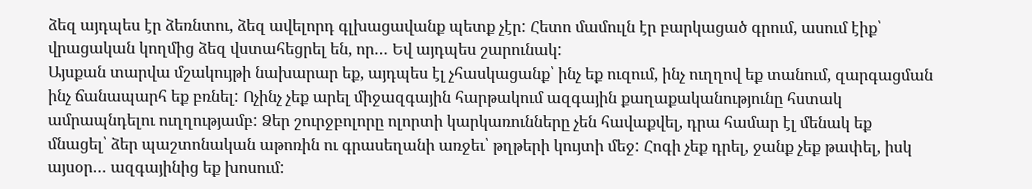ձեզ այդպես էր ձեռնտու, ձեզ ավելորդ գլխացավանք պետք չէր: Հետո մամուլն էր բարկացած գրում, ասում էիք՝ վրացական կողմից ձեզ վստահեցրել են, որ… Եվ այդպես շարունակ:
Այսքան տարվա մշակույթի նախարար եք, այդպես էլ չհասկացանք՝ ինչ եք ուզում, ինչ ուղղով եք տանում, զարգացման ինչ ճանապարհ եք բռնել: Ոչինչ չեք արել միջազգային հարթակում ազգային քաղաքականությունը հստակ ամրապնդելու ուղղությամբ: Ձեր շուրջբոլորը ոլորտի կարկառունները չեն հավաքվել, դրա համար էլ մենակ եք մնացել՝ ձեր պաշտոնական աթոռին ու գրասեղանի առջեւ՝ թղթերի կույտի մեջ: Հոգի չեք դրել, ջանք չեք թափել, իսկ այսօր… ազգայինից եք խոսում: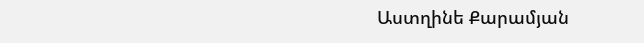Աստղինե Քարամյան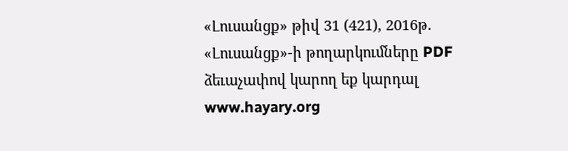«Լուսանցք» թիվ 31 (421), 2016թ.
«Լուսանցք»-ի թողարկումները PDF ձեւաչափով կարող եք կարդալ www.hayary.org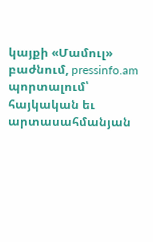կայքի «Մամուլ» բաժնում, pressinfo.am պորտալում՝ հայկական եւ արտասահմանյան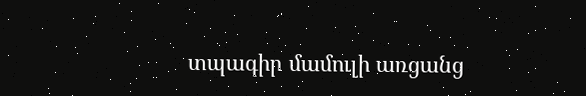տպագիր մամուլի առցանց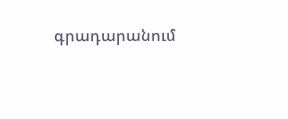գրադարանում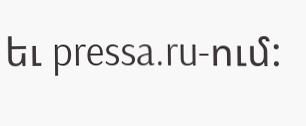եւ pressa.ru-ում: